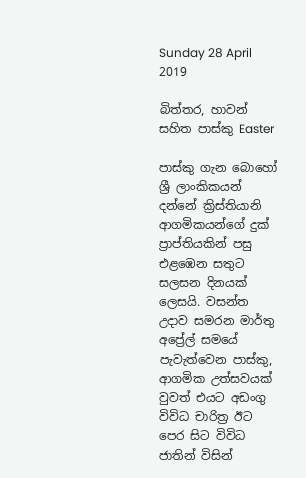Sunday 28 April 2019

බිත්තර, හාවන් සහිත පාස්කු Easter

පාස්කු ගැන බොහෝ ශ්‍රී ලාංකිකයන් දන්නේ ක්‍රිස්තියානි ආගමිකයන්ගේ දුක් ප්‍රාප්තියකින් පසු එළඹෙන සතුට සලසන දිනයක් ලෙසයි. වසන්ත උදාව සමරන මාර්තු අප්‍රේල් සමයේ පැවැත්වෙන පාස්කු, ආගමික උත්සවයක් වුවත් එයට අඩංගු විවිධ චාරිත්‍ර ඊට පෙර සිට විවිධ ජාතින් විසින්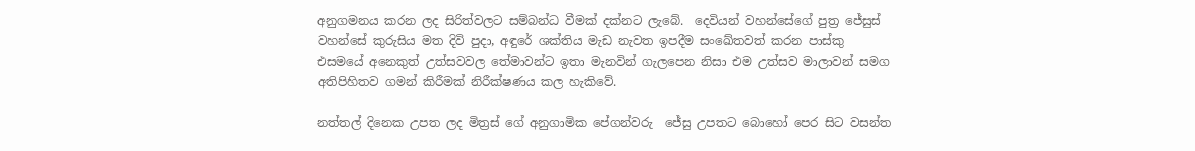අනුගමනය කරන ලද සිරිත්වලට සම්බන්ධ වීමක් දක්නට ලැබේ.  දෙවියන් වහන්සේගේ පුත්‍ර ජේසුස් වහන්සේ කුරුසිය මත දිවි පුදා, අඳුරේ ශක්තිය මැඩ නැවත ඉපදීම සංඛේතවත් කරන පාස්කු එසමයේ අනෙකුත් උත්සවවල තේමාවන්ට ඉතා මැනවින් ගැලපෙන නිසා එම උත්සව මාලාවන් සමග අතිපිහිතව ගමන් කිරීමක් නිරීක්ෂණය කල හැකිවේ.

නත්තල් දිනෙක උපත ලද මිත්‍රස් ගේ අනුගාමික පේගන්වරු  ජේසු උපතට බොහෝ පෙර සිට වසන්ත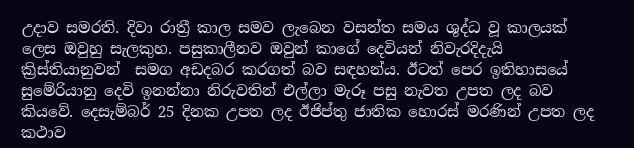උදාව සමරති. දිවා රාත්‍රී කාල සමව ලැබෙන වසන්ත සමය ශුද්ධ වූ කාලයක් ලෙස ඔවුහු සැලකුහ. පසුකාලීනව ඔවුන් කාගේ දෙවියන් නිවැරදිදැයි ක්‍රිස්තියානුවන්  සමග අඩදබර කරගත් බව සඳහන්ය. ඊටත් පෙර ඉතිහාසයේ සුමේරියානු දෙවි ඉනන්නා නිරුවතින් එල්ලා මැරූ පසු නැවත උපත ලද බව කියවේ. දෙසැම්බර් 25 දිනක උපත ලද ඊජිප්තු ජාතික හොරස් මරණින් උපත ලද කථාව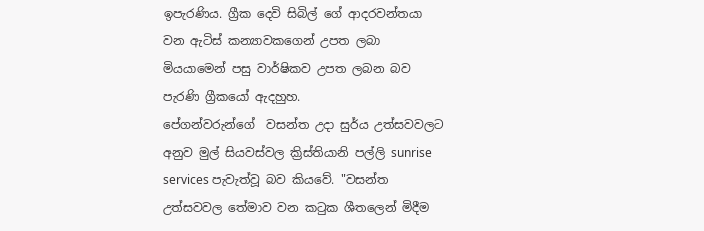ඉපැරණිය. ග්‍රීක දෙවි සිබිල් ගේ ආදරවන්තයා වන ඇටිස් කන්‍යාවකගෙන් උපත ලබා මියයාමෙන් පසු වාර්ෂිකව උපත ලබන බව පැරණි ග්‍රීකයෝ ඇදහුහ.
පේගන්වරුන්ගේ  වසන්ත උදා සුර්ය උත්සවවලට අනුව මුල් සියවස්වල ක්‍රිස්තියානි පල්ලි sunrise services පැවැත්වූ බව කියවේ. "වසන්ත උත්සවවල තේමාව වන කටුක ශීතලෙන් මිදීම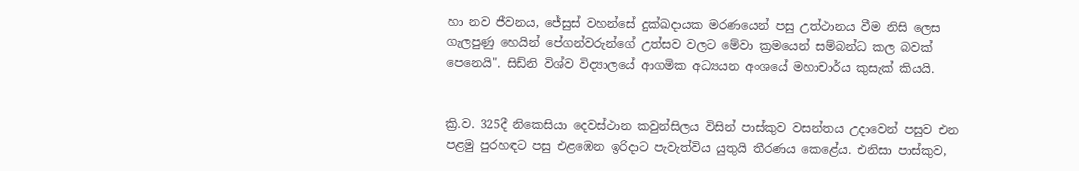හා නව ජීවනය, ජේසුස් වහන්සේ දුක්ඛදායක මරණයෙන් පසු උත්ථානය වීම නිසි ලෙස ගැලපුණු හෙයින් පේගන්වරුන්ගේ උත්සව වලට මේවා ක්‍රමයෙන් සම්බන්ධ කල බවක් පෙනෙයි". සිඩ්නි විශ්ව විද්‍යාලයේ ආගමික අධ්‍යයන අංශයේ මහාචාර්ය කුසැක් කියයි.


ක්‍රි.ව. 325දී නිකෙසියා දෙවස්ථාන කවුන්සිලය විසින් පාස්කුව වසන්තය උදාවෙන් පසුව එන පළමු පුරහඳට පසු එළඹෙන ඉරිදාට පැවැත්විය යුතුයි තීරණය කෙළේය. එනිසා පාස්කුව,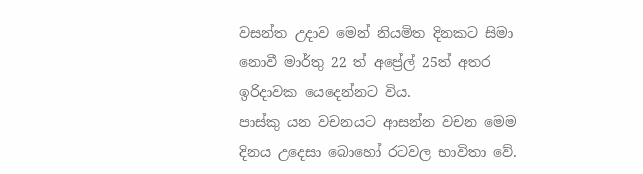වසන්ත උදාව මෙන් නියමිත දිනකට සිමා නොවී මාර්තු 22 ත් අප්‍රේල් 25ත් අතර ඉරිදාවක යෙදෙන්නට විය.
පාස්කු යන වචනයට ආසන්න වචන මෙම දිනය උදෙසා බොහෝ රටවල භාවිතා වේ.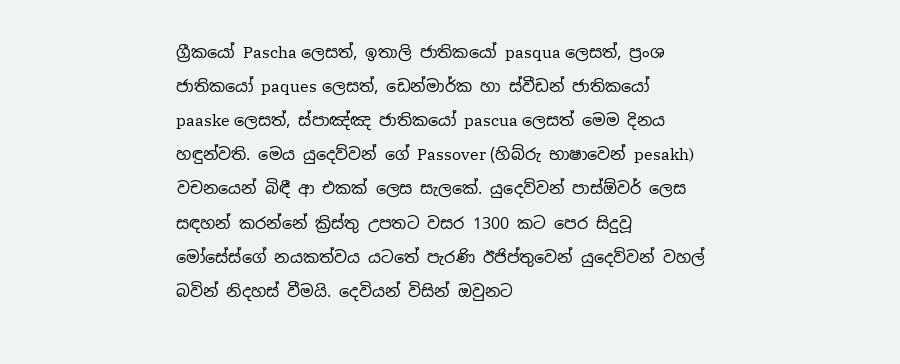ග්‍රීකයෝ Pascha ලෙසත්, ඉතාලි ජාතිකයෝ pasqua ලෙසත්, ප්‍රංශ ජාතිකයෝ paques ලෙසත්, ඩෙන්මාර්ක හා ස්වීඩන් ජාතිකයෝ paaske ලෙසත්, ස්පාඤ්ඤ ජාතිකයෝ pascua ලෙසත් මෙම දිනය හඳුන්වති. මෙය යුදෙව්වන් ගේ Passover (හිබ්රු භාෂාවෙන් pesakh) වචනයෙන් බිඳී ආ එකක් ලෙස සැලකේ. යුදෙව්වන් පාස්ඕවර් ලෙස සඳහන් කරන්නේ ක්‍රිස්තු උපතට වසර 1300 කට පෙර සිදුවූ මෝසේස්ගේ නයකත්වය යටතේ පැරණි ඊජිප්තුවෙන් යුදෙව්වන් වහල් බවින් නිදහස් වීමයි. දෙවියන් විසින් ඔවුනට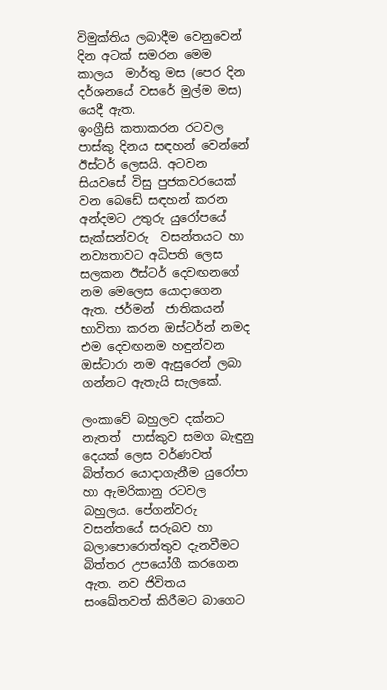විමුක්තිය ලබාදීම වෙනුවෙන් දින අටක් සමරන මෙම කාලය  මාර්තු මස (පෙර දින දර්ශනයේ වසරේ මුල්ම මස) යෙදී ඇත.
ඉංග්‍රීසි කතාකරන රටවල පාස්කු දිනය සඳහන් වෙන්නේ ඊස්ටර් ලෙසයි. අටවන සියවසේ විසු පුජකවරයෙක් වන බෙඩේ සඳහන් කරන අන්දමට උතුරු යුරෝපයේ සැක්සන්වරු  වසන්තයට හා නව්‍යතාවට අධිපති ලෙස සලකන ඊස්ටර් දෙවඟනගේ නම මෙලෙස යොදාගෙන ඇත. ජර්මන්  ජාතිකයන් භාවිතා කරන ඔස්ටර්න් නමද එම දෙවඟනම හඳුන්වන ඔස්ටාරා නම ඇසුරෙන් ලබා ගන්නට ඇතැයි සැලකේ.

ලංකාවේ බහුලව දක්නට නැතත්  පාස්කුව සමග බැඳුනු දෙයක් ලෙස වර්ණවත් බිත්තර යොදාගැනීම යුරෝපා හා ඇමරිකානු රටවල බහුලය. පේගන්වරු වසන්තයේ සරුබව හා බලාපොරොත්තුව දැනවීමට බිත්තර උපයෝගී කරගෙන ඇත. නව ජිවිතය සංඛේතවත් කිරීමට බාගෙට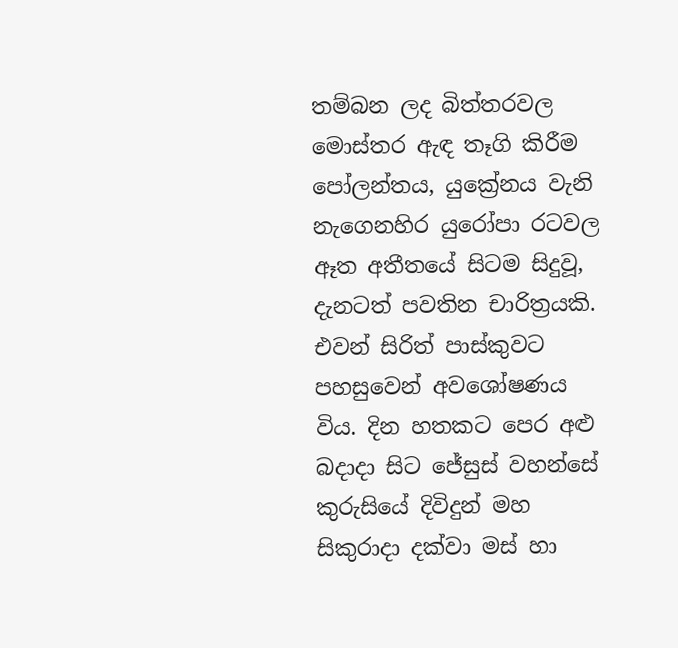තම්බන ලද බිත්තරවල මොස්තර ඇඳ තෑගි කිරීම  පෝලන්තය, යුක්‍රේනය වැනි නැගෙනහිර යුරෝපා රටවල ඈත අතීතයේ සිටම සිදුවූ, දැනටත් පවතින චාරිත්‍රයකි. එවන් සිරිත් පාස්කුවට පහසුවෙන් අවශෝෂණය විය. දින හතකට පෙර අළු බදාදා සිට ජේසුස් වහන්සේ කුරුසියේ දිවිදුන් මහ සිකුරාදා දක්වා මස් හා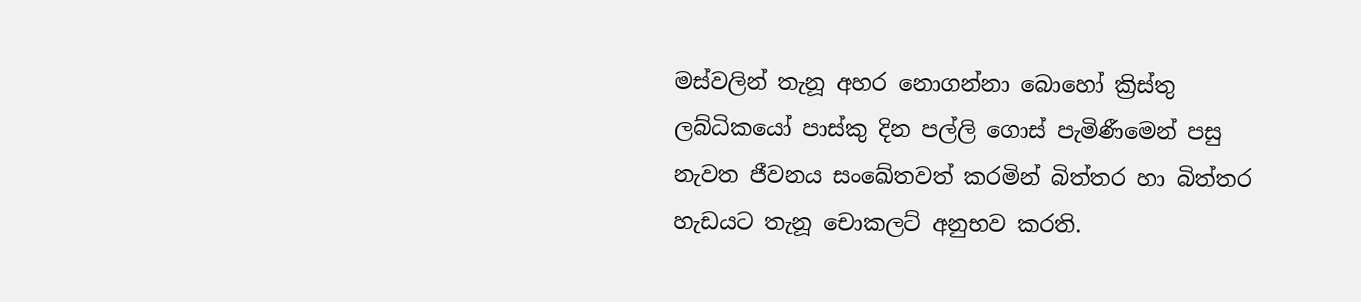මස්වලින් තැනූ අහර නොගන්නා බොහෝ ක්‍රිස්තු ලබ්ධිකයෝ පාස්කු දින පල්ලි ගොස් පැමිණීමෙන් පසු නැවත ජීවනය සංඛේතවත් කරමින් බිත්තර හා බිත්තර හැඩයට තැනූ චොකලට් අනුභව කරති.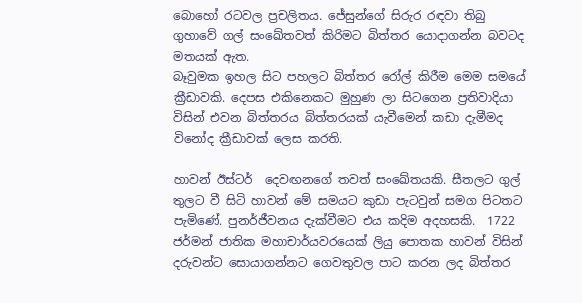බොහෝ රටවල ප්‍රචලිතය. ජේසුන්ගේ සිරුර රඳවා තිබු ගුහාවේ ගල් සංඛේතවත් කිරිමට බිත්තර යොදාගන්න බවටද මතයක් ඇත.
බෑවුමක ඉහල සිට පහලට බිත්තර රෝල් කිරීම මෙම සමයේ ක්‍රීඩාවකි. දෙපස එකිනෙකට මුහුණ ලා සිටගෙන ප්‍රතිවාදියා විසින් එවන බිත්තරය බිත්තරයක් යැවීමෙන් කඩා දැමීමද විනෝද ක්‍රීඩාවක් ලෙස කරති.

හාවන් ඊස්ටර්  දෙවඟනගේ තවත් සංඛේතයකි. සීතලට ගුල් තුලට වී සිටි හාවන් මේ සමයට කුඩා පැටවුන් සමග පිටතට පැමිණේ. පුනර්ජීවනය දැක්වීමට එය කදිම අදහසකි.  1722 ජර්මන් ජාතික මහාචාර්යවරයෙක් ලියු පොතක හාවන් විසින් දරුවන්ට සොයාගන්නට ගෙවතුවල පාට කරන ලද බිත්තර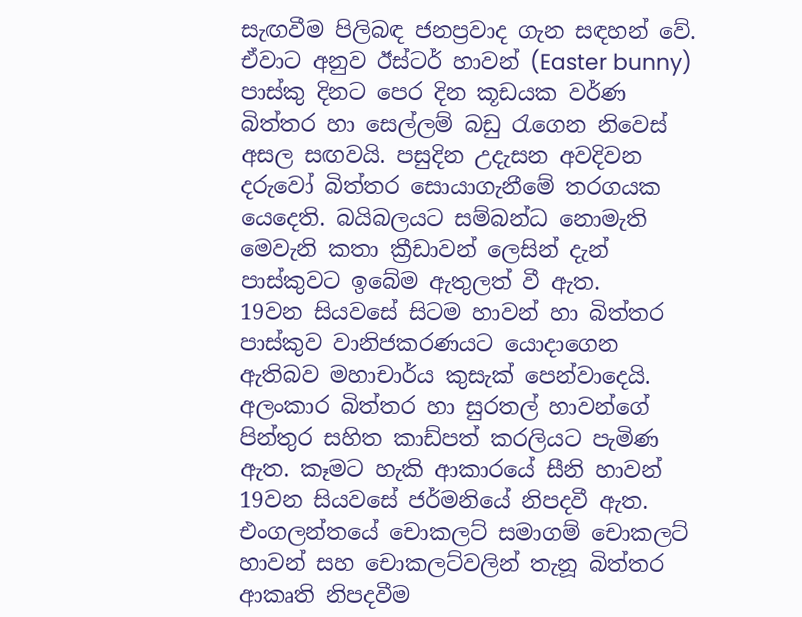සැඟවීම පිලිබඳ ජනප්‍රවාද ගැන සඳහන් වේ. ඒවාට අනුව ඊස්ටර් හාවන් (Easter bunny) පාස්කු දිනට පෙර දින කූඩයක වර්ණ බිත්තර හා සෙල්ලම් බඩු රැගෙන නිවෙස් අසල සඟවයි. පසුදින උදැසන අවදිවන දරුවෝ බිත්තර සොයාගැනීමේ තරගයක යෙදෙති. බයිබලයට සම්බන්ධ නොමැති මෙවැනි කතා ක්‍රීඩාවන් ලෙසින් දැන් පාස්කුවට ඉබේම ඇතුලත් වී ඇත.
19වන සියවසේ සිටම හාවන් හා බිත්තර පාස්කුව වානිජකරණයට යොදාගෙන ඇතිබව මහාචාර්ය කුසැක් පෙන්වාදෙයි. අලංකාර බිත්තර හා සුරතල් හාවන්ගේ පින්තුර සහිත කාඩ්පත් කරලියට පැමිණ ඇත. කෑමට හැකි ආකාරයේ සීනි හාවන් 19වන සියවසේ ජර්මනියේ නිපදවී ඇත. එංගලන්තයේ චොකලට් සමාගම් චොකලට් හාවන් සහ චොකලට්වලින් තැනූ බිත්තර ආකෘති නිපදවීම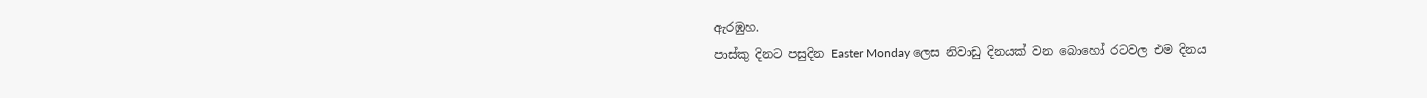ඇරඹුහ.
පාස්කු දිනට පසුදින Easter Monday ලෙස නිවාඩු දිනයක් වන බොහෝ රටවල එම දිනය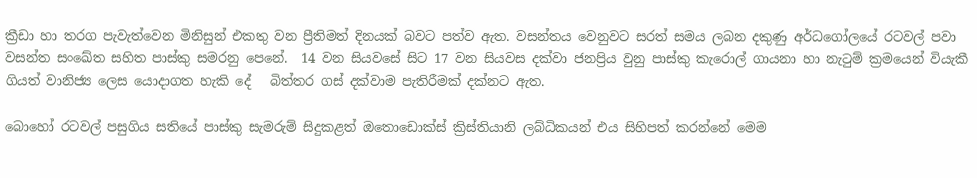ක්‍රීඩා හා තරග පැවැත්වෙන මිනිසුන් එකතු වන ප්‍රීතිමත් දිනයක් බවට පත්ව ඇත. වසන්තය වෙනුවට සරත් සමය ලබන දකුණු අර්ධගෝලයේ රටවල් පවා වසන්ත සංඛේත සහිත පාස්කු සමරනු පෙනේ.  14 වන සියවසේ සිට 17 වන සියවස දක්වා ජනප්‍රිය වුනු පාස්කු කැරොල් ගායනා හා නැටුම් ක්‍රමයෙන් වියැකී ගියත් වානිජ්‍ය ලෙස යොදාගත හැකි දේ   බිත්තර ගස් දක්වාම පැතිරීමක් දක්නට ඇත.

බොහෝ රටවල් පසුගිය සතියේ පාස්කු සැමරුම් සිදුකළත් ඔතොඩොක්ස් ක්‍රිස්තියානි ලබ්ධිකයන් එය සිහිපත් කරන්නේ මෙම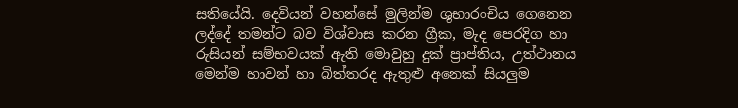සතියේයි. දෙවියන් වහන්සේ මුලින්ම ශුභාරංචිය ගෙනෙන ලද්දේ තමන්ට බව විශ්වාස කරන ග්‍රීක, මැද පෙරදිග හා රුසියන් සම්භවයක් ඇති මොවුහු දුක් ප්‍රාප්තිය, උත්ථානය මෙන්ම හාවන් හා බිත්තරද ඇතුළු අනෙක් සියලුම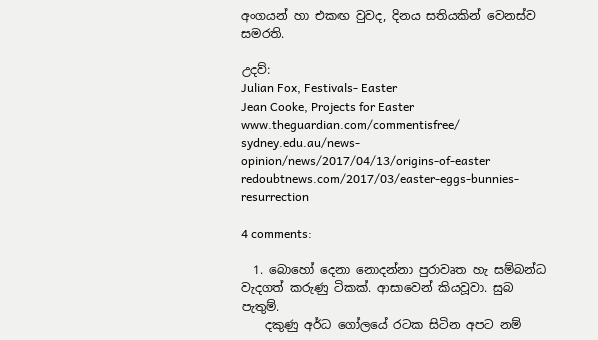අංගයන් හා එකඟ වුවද, දිනය සතියකින් වෙනස්ව සමරති.

උදව්:
Julian Fox, Festivals- Easter
Jean Cooke, Projects for Easter
www.theguardian.com/commentisfree/
sydney.edu.au/news-opinion/news/2017/04/13/origins-of-easter
redoubtnews.com/2017/03/easter-eggs-bunnies-resurrection

4 comments:

  1. බොහෝ දෙනා නොදන්නා පුරාවෘත හැ සම්බන්ධ වැදගත් කරුණු ටිකක්. ආසාවෙන් කියවූවා. සුබ පැතුම්.
    දකුණු අර්ධ ගෝලයේ රටක සිටින අපට නම්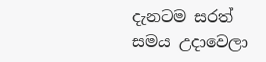දැනටම සරත් සමය උදාවෙලා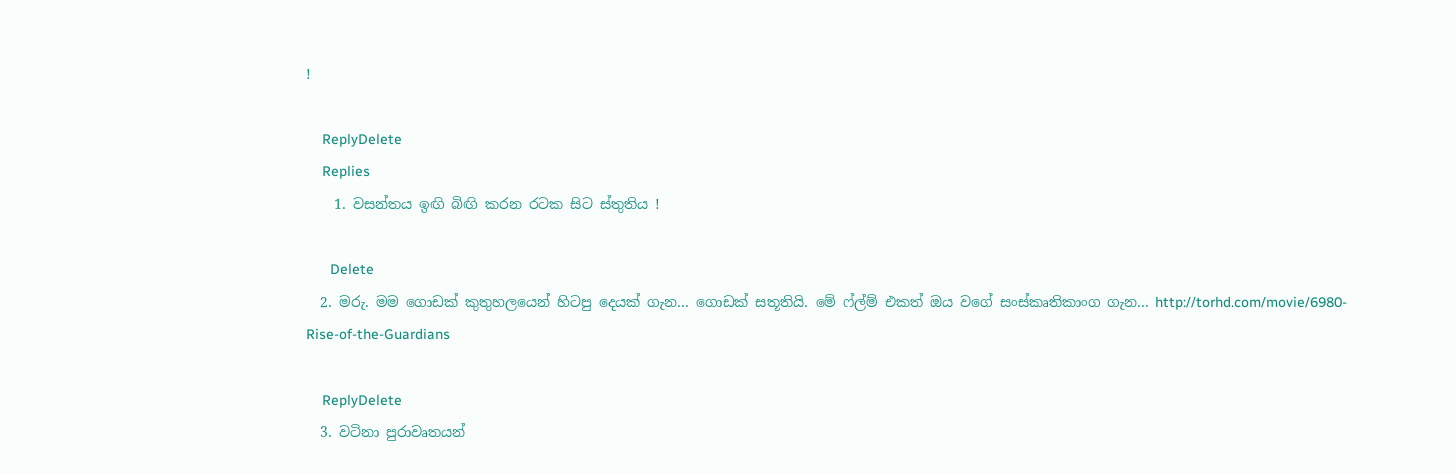!

    ReplyDelete
    Replies
    1. වසන්තය ඉඟි බිඟි කරන රටක සිට ස්තුතිය !

      Delete
  2. මරු. මම ගොඩක් කුතුහලයෙන් හිටපු දෙයක් ගැන... ගොඩක් සතූතියි. මේ ෆ්ල්ම් එකත් ඔය වගේ සංස්කෘතිකාංග ගැන... http://torhd.com/movie/6980-Rise-of-the-Guardians

    ReplyDelete
  3. වටිනා පුරාවෘතයන්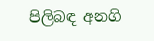පිලිබඳ අනගි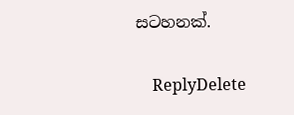සටහනක්.

    ReplyDelete